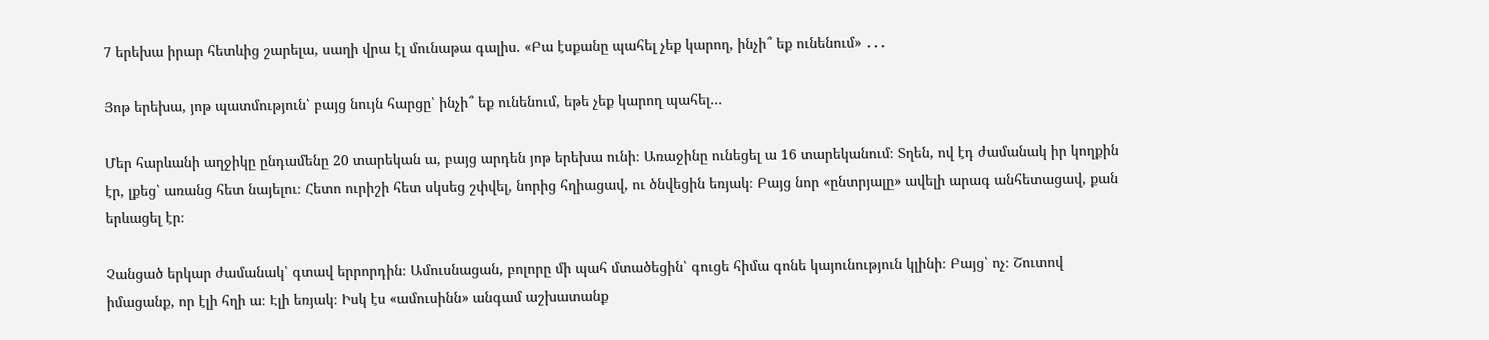7 երեխա իրար հետևից շարելա, սաղի վրա էլ մունաթա գալիս. «Բա էսքանը պահել չեք կարող, ինչի՞ եք ունենում» ․․․

Յոթ երեխա, յոթ պատմություն՝ բայց նույն հարցը՝ ինչի՞ եք ունենում, եթե չեք կարող պահել…

Մեր հարևանի աղջիկը ընդամենը 20 տարեկան ա, բայց արդեն յոթ երեխա ունի։ Առաջինը ունեցել ա 16 տարեկանում։ Տղեն, ով էդ ժամանակ իր կողքին էր, լքեց՝ առանց հետ նայելու։ Հետո ուրիշի հետ սկսեց շփվել, նորից հղիացավ, ու ծնվեցին եռյակ։ Բայց նոր «ընտրյալը» ավելի արագ անհետացավ, քան երևացել էր։

Չանցած երկար ժամանակ՝ գտավ երրորդին։ Ամուսնացան, բոլորը մի պահ մտածեցին՝ գուցե հիմա գոնե կայունություն կլինի։ Բայց՝ ոչ։ Շուտով իմացանք, որ էլի հղի ա։ Էլի եռյակ։ Իսկ էս «ամուսինն» անգամ աշխատանք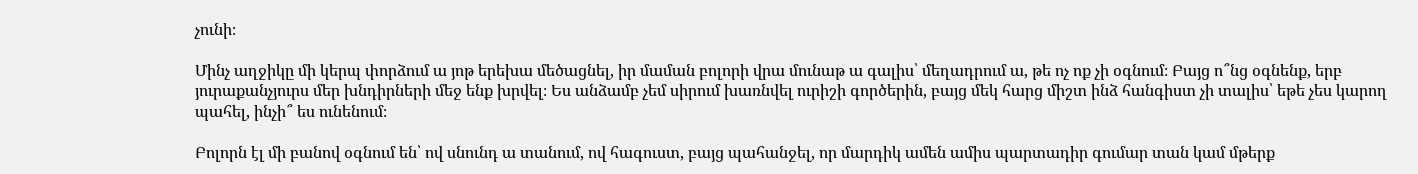չունի։

Մինչ աղջիկը մի կերպ փորձում ա յոթ երեխա մեծացնել, իր մաման բոլորի վրա մունաթ ա գալիս՝ մեղադրում ա, թե ոչ ոք չի օգնում։ Բայց ո՞նց օգնենք, երբ յուրաքանչյուրս մեր խնդիրների մեջ ենք խրվել։ Ես անձամբ չեմ սիրում խառնվել ուրիշի գործերին, բայց մեկ հարց միշտ ինձ հանգիստ չի տալիս՝ եթե չես կարող պահել, ինչի՞ ես ունենում։

Բոլորն էլ մի բանով օգնում են՝ ով սնունդ ա տանում, ով հագուստ, բայց պահանջել, որ մարդիկ ամեն ամիս պարտադիր գումար տան կամ մթերք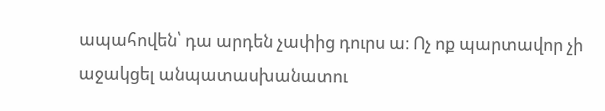ապահովեն՝ դա արդեն չափից դուրս ա։ Ոչ ոք պարտավոր չի աջակցել անպատասխանատու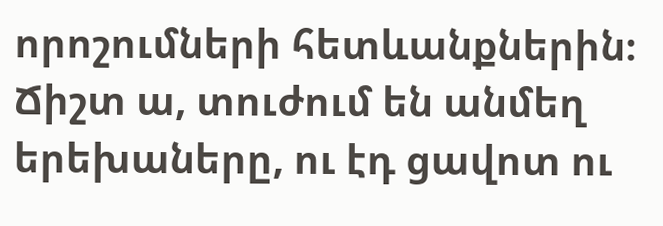որոշումների հետևանքներին։ Ճիշտ ա, տուժում են անմեղ երեխաները, ու էդ ցավոտ ու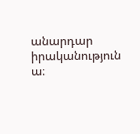անարդար իրականություն ա։